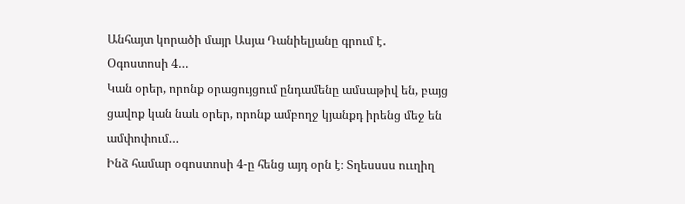Անհայտ կորածի մայր Ասյա Դանիելյանը գրում է․
Օգոստոսի 4…
Կան օրեր, որոնք օրացույցում ընդամենը ամսաթիվ են, բայց ցավոք կան նաև օրեր, որոնք ամբողջ կյանքդ իրենց մեջ են ամփոփում…
Ինձ համար օգոստոսի 4-ը հենց այդ օրն է։ Տղեսսսս ոււղիղ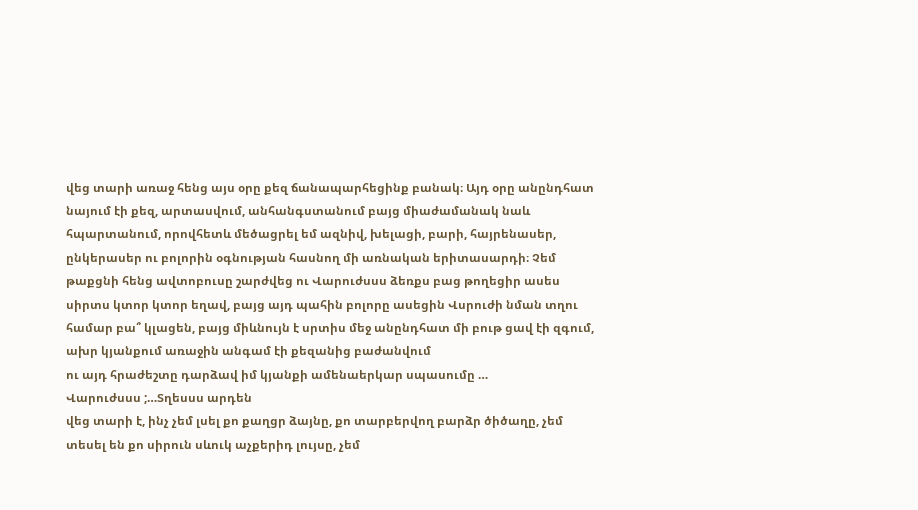վեց տարի առաջ հենց այս օրը քեզ ճանապարհեցինք բանակ։ Այդ օրը անընդհատ նայում էի քեզ, արտասվում, անհանգստանում բայց միաժամանակ նաև հպարտանում, որովհետև մեծացրել եմ ազնիվ, խելացի, բարի, հայրենասեր, ընկերասեր ու բոլորին օգնության հասնող մի առնական երիտասարդի։ Չեմ թաքցնի հենց ավտոբուսը շարժվեց ու Վարուժսսս ձեռքս բաց թողեցիր ասես սիրտս կտոր կտոր եղավ, բայց այդ պահին բոլորը ասեցին Վսրուժի նման տղու համար բա՞ կլացեն, բայց միևնույն է սրտիս մեջ անընդհատ մի բութ ցավ էի զգում, ախր կյանքում առաջին անգամ էի քեզանից բաժանվում
ու այդ հրաժեշտը դարձավ իմ կյանքի ամենաերկար սպասումը …
Վարուժսսս ;…Տղեսսս արդեն
վեց տարի է, ինչ չեմ լսել քո քաղցր ձայնը, քո տարբերվող բարձր ծիծաղը, չեմ տեսել են քո սիրուն սևուկ աչքերիդ լույսը, չեմ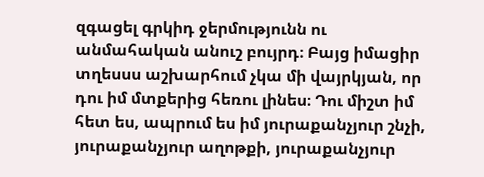զգացել գրկիդ ջերմությունն ու անմահական անուշ բույրդ։ Բայց իմացիր տղեսսս աշխարհում չկա մի վայրկյան, որ դու իմ մտքերից հեռու լինես։ Դու միշտ իմ հետ ես, ապրում ես իմ յուրաքանչյուր շնչի, յուրաքանչյուր աղոթքի, յուրաքանչյուր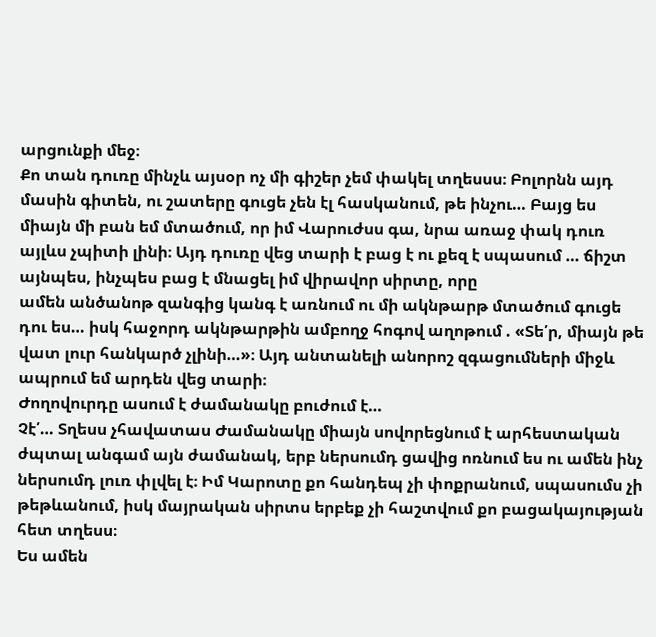արցունքի մեջ։
Քո տան դուռը մինչև այսօր ոչ մի գիշեր չեմ փակել տղեսսս։ Բոլորնն այդ մասին գիտեն, ու շատերը գուցե չեն էլ հասկանում, թե ինչու… Բայց ես միայն մի բան եմ մտածում, որ իմ Վարուժսս գա, նրա առաջ փակ դուռ այլևս չպիտի լինի։ Այդ դուռը վեց տարի է բաց է ու քեզ է սպասում … ճիշտ այնպես, ինչպես բաց է մնացել իմ վիրավոր սիրտը, որը
ամեն անծանոթ զանգից կանգ է առնում ու մի ակնթարթ մտածում գուցե դու ես… իսկ հաջորդ ակնթարթին ամբողջ հոգով աղոթում . «Տե՛ր, միայն թե վատ լուր հանկարծ չլինի…»։ Այդ անտանելի անորոշ զգացումների միջև ապրում եմ արդեն վեց տարի։
Ժողովուրդը ասում է ժամանակը բուժում է…
Չէ՛… Տղեսս չհավատաս Ժամանակը միայն սովորեցնում է արհեստական ժպտալ անգամ այն ժամանակ, երբ ներսումդ ցավից ոռնում ես ու ամեն ինչ ներսումդ լուռ փլվել է։ Իմ Կարոտը քո հանդեպ չի փոքրանում, սպասումս չի թեթևանում, իսկ մայրական սիրտս երբեք չի հաշտվում քո բացակայության հետ տղեսս։
Ես ամեն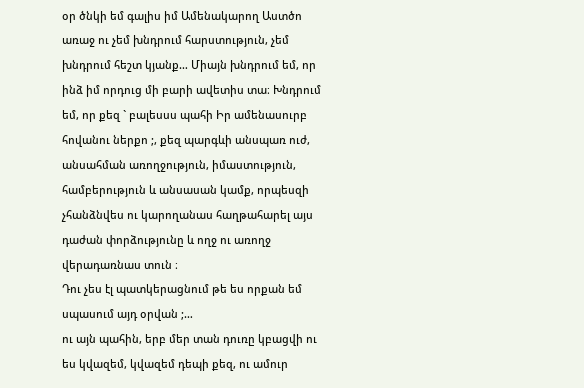օր ծնկի եմ գալիս իմ Ամենակարող Աստծո առաջ ու չեմ խնդրում հարստություն, չեմ խնդրում հեշտ կյանք… Միայն խնդրում եմ, որ ինձ իմ որդուց մի բարի ավետիս տա։ Խնդրում եմ, որ քեզ ` բալեսսս պահի Իր ամենասուրբ հովանու ներքո ;, քեզ պարգևի անսպառ ուժ, անսահման առողջություն, իմաստություն, համբերություն և անսասան կամք, որպեսզի չհանձնվես ու կարողանաս հաղթահարել այս դաժան փորձությունը և ողջ ու առողջ վերադառնաս տուն ։
Դու չես էլ պատկերացնում թե ես որքան եմ սպասում այդ օրվան ;…
ու այն պահին, երբ մեր տան դուռը կբացվի ու ես կվազեմ, կվազեմ դեպի քեզ, ու ամուր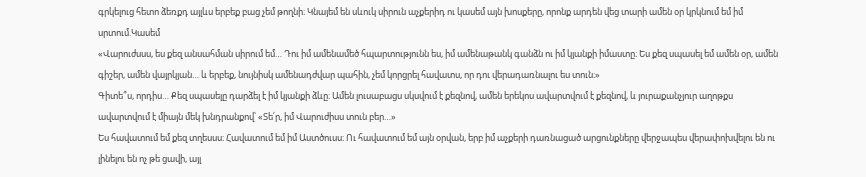գրկելուց հետո ձեռքդ այլևս երբեք բաց չեմ թողնի։ Կնայեմ են սևուկ սիրուն աչքերիդ ու կասեմ այն խոսքերը, որոնք արդեն վեց տարի ամեն օր կրկնում եմ իմ սրտում.Կասեմ
«Վարուժսսս, ես քեզ անսահման սիրում եմ… Դու իմ ամենամեծ հպարտությունն ես, իմ ամենաթանկ գանձն ու իմ կյանքի իմաստը։ Ես քեզ սպասել եմ ամեն օր, ամեն գիշեր, ամեն վայրկյան… և երբեք, նույնիսկ ամենադժվար պահին, չեմ կորցրել հավատս, որ դու վերադառնալու ես տուն։»
Գիտե՞ս, որդիս… Քեզ սպասելը դարձել է իմ կյանքի ձևը։ Ամեն լուսաբացս սկսվում է քեզնով, ամեն երեկոս ավարտվում է քեզնով, և յուրաքանչյուր աղոթքս ավարտվում է միայն մեկ խնդրանքով՝ «Տե՛ր, իմ Վարուժիսս տուն բեր…»
Ես հավատում եմ քեզ տղեսսս։ Հավատում եմ իմ Աստծուսս։ Ու հավատում եմ այն օրվան, երբ իմ աչքերի դառնացած արցունքները վերջապես վերափոխվելու են ու լինելու են ոչ թե ցավի, այլ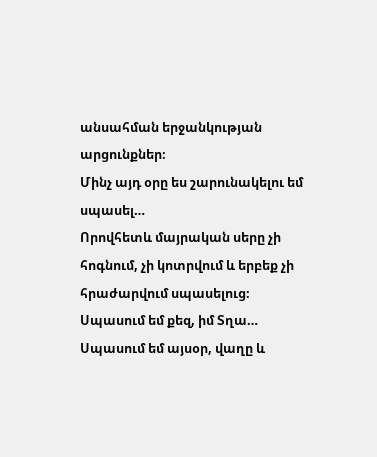անսահման երջանկության արցունքներ։
Մինչ այդ օրը ես շարունակելու եմ սպասել…
Որովհետև մայրական սերը չի հոգնում, չի կոտրվում և երբեք չի հրաժարվում սպասելուց։
Սպասում եմ քեզ, իմ Տղա… Սպասում եմ այսօր, վաղը և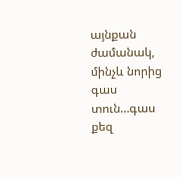այնքան ժամանակ, մինչև նորից գաս տուն…գաս քեզ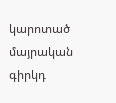կարոտած մայրական գիրկդ